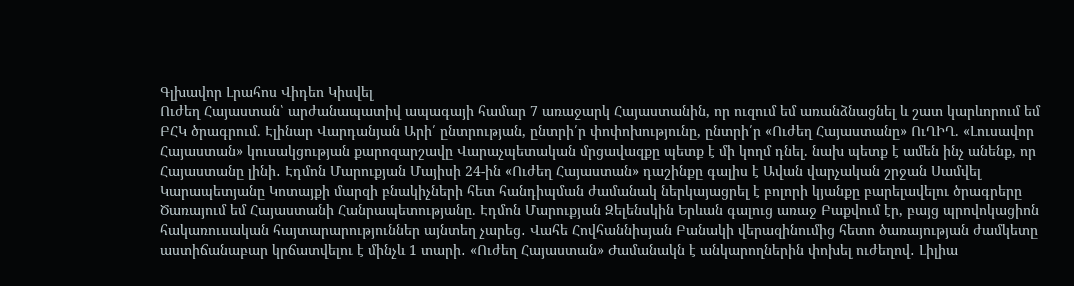Գլխավոր Լրահոս Վիդեո Կիսվել
Ուժեղ Հայաստան՝ արժանապատիվ ապագայի համար 7 առաջարկ Հայաստանին, որ ուզում եմ առանձնացնել և շատ կարևորում եմ ԲՀԿ ծրագրում. Էլինար Վարդանյան Արի՛ ընտրության, ընտրի՛ր փոփոխությունը, ընտրի՛ր «Ուժեղ Հայաստանը» ՈւՂԻՂ. «Լուսավոր Հայաստան» կուսակցության քարոզարշավը Վարաչպետական մրցավազքը պետք է մի կողմ դնել. նախ պետք է ամեն ինչ անենք, որ Հայաստանը լինի․ Էդմոն Մարուքյան Մայիսի 24-ին «Ուժեղ Հայաստան» դաշինքը գալիս է Ավան վարչական շրջան Սամվել Կարապետյանը Կոտայքի մարզի բնակիչների հետ հանդիպման ժամանակ ներկայացրել է բոլորի կյանքը բարելավելու ծրագրերը Ծառայում եմ Հայաստանի Հանրապետությանը. Էդմոն Մարուքյան Զելենսկին Երևան գալուց առաջ Բաքվում էր, բայց պրովոկացիոն հակառուսական հայտարարություններ այնտեղ չարեց․ Վահե Հովհաննիսյան Բանակի վերազինումից հետո ծառայության ժամկետը աստիճանաբար կրճատվելու է մինչև 1 տարի․ «Ուժեղ Հայաստան» Ժամանակն է անկարողներին փոխել ուժեղով․ Լիլիա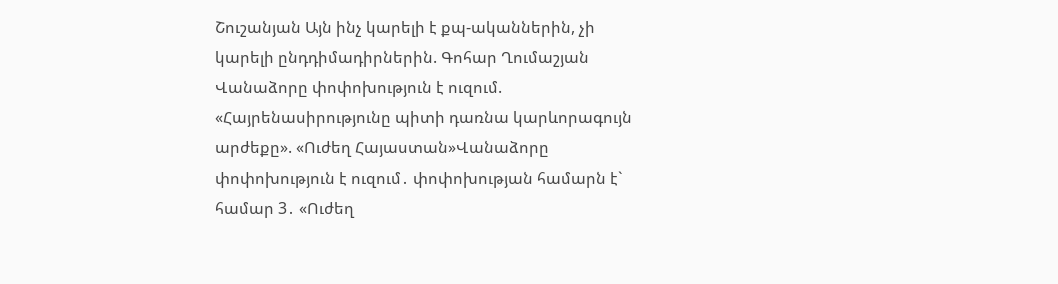Շուշանյան Այն ինչ կարելի է քպ-ականներին, չի կարելի ընդդիմադիրներին. Գոհար Ղումաշյան
Վանաձորը փոփոխություն է ուզում. «Հայրենասիրությունը պիտի դառնա կարևորագույն արժեքը». «Ուժեղ Հայաստան»Վանաձորը փոփոխություն է ուզում․ փոփոխության համարն է` համար 3․ «Ուժեղ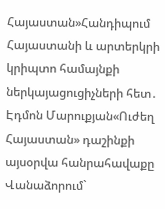Հայաստան»Հանդիպում Հայաստանի և արտերկրի կրիպտո համայնքի ներկայացուցիչների հետ․ Էդմոն Մարուքյան«Ուժեղ Հայաստան» դաշինքի այսօրվա հանրահավաքը Վանաձորում`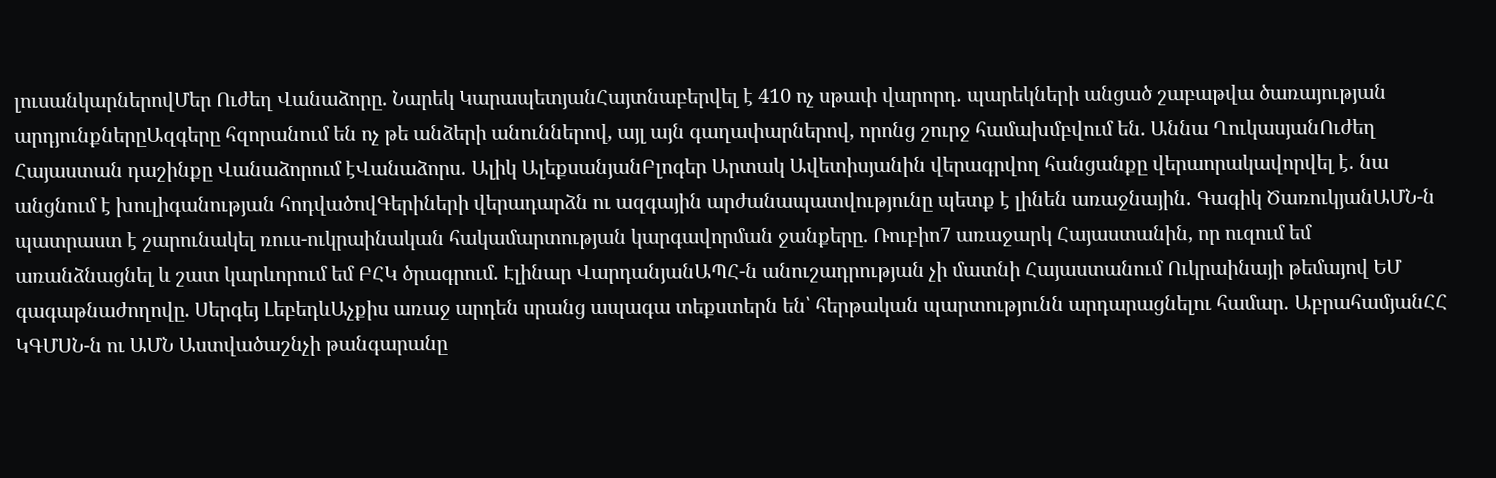լուսանկարներովՄեր Ուժեղ Վանաձորը. Նարեկ ԿարապետյանՀայտնաբերվել է 410 ոչ սթափ վարորդ․ պարեկների անցած շաբաթվա ծառայության արդյունքներըԱզգերը հզորանում են ոչ թե անձերի անուններով, այլ այն գաղափարներով, որոնց շուրջ համախմբվում են. Աննա ՂուկասյանՈւժեղ Հայաստան դաշինքը Վանաձորում էՎանաձորս․ Ալիկ ԱլեքսանյանԲլոգեր Արտակ Ավետիսյանին վերագրվող հանցանքը վերաորակավորվել է․ նա անցնում է խուլիգանության հոդվածովԳերիների վերադարձն ու ազգային արժանապատվությունը պետք է լինեն առաջնային․ Գագիկ ԾառուկյանԱՄՆ-ն պատրաստ է շարունակել ռուս-ուկրաինական հակամարտության կարգավորման ջանքերը. Ռուբիո7 առաջարկ Հայաստանին, որ ուզում եմ առանձնացնել և շատ կարևորում եմ ԲՀԿ ծրագրում. Էլինար ՎարդանյանԱՊՀ-ն անուշադրության չի մատնի Հայաստանում Ուկրաինայի թեմայով ԵՄ գագաթնաժողովը. Սերգեյ ԼեբեդևԱչքիս առաջ արդեն սրանց ապագա տեքստերն են՝ հերթական պարտությունն արդարացնելու համար․ ԱբրահամյանՀՀ ԿԳՄՍՆ-ն ու ԱՄՆ Աստվածաշնչի թանգարանը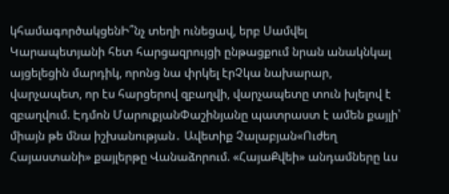կհամագործակցենԻ՞նչ տեղի ունեցավ, երբ Սամվել Կարապետյանի հետ հարցազրույցի ընթացքում նրան անակնկալ այցելեցին մարդիկ, որոնց նա փրկել էրՉկա նախարար, վարչապետ, որ էս հարցերով զբաղվի, վարչապետը տուն խլելով է զբաղվում. Էդմոն ՄարուքյանՓաշինյանը պատրաստ է ամեն քայլի՝ միայն թե մնա իշխանության․ Ավետիք Չալաբյան«Ուժեղ Հայաստանի» քայլերթը Վանաձորում. «ՀայաՔվեի» անդամները ևս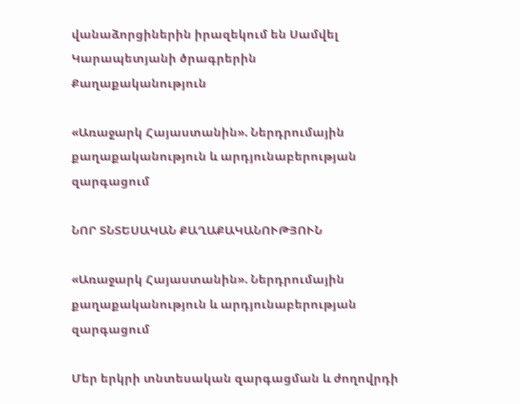վանաձորցիներին իրազեկում են Սամվել Կարապետյանի ծրագրերին
Քաղաքականություն

«Առաջարկ Հայաստանին». Ներդրումային քաղաքականություն և արդյունաբերության զարգացում

ՆՈՐ ՏՆՏԵՍԱԿԱՆ ՔԱՂԱՔԱԿԱՆՈՒԹՅՈՒՆ

«Առաջարկ Հայաստանին». Ներդրումային քաղաքականություն և արդյունաբերության զարգացում

Մեր երկրի տնտեսական զարգացման և ժողովրդի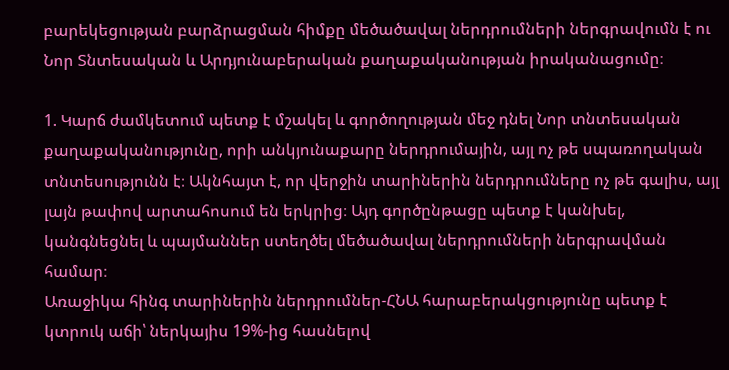բարեկեցության բարձրացման հիմքը մեծածավալ ներդրումների ներգրավումն է ու Նոր Տնտեսական և Արդյունաբերական քաղաքականության իրականացումը։

1. Կարճ ժամկետում պետք է մշակել և գործողության մեջ դնել Նոր տնտեսական քաղաքականությունը, որի անկյունաքարը ներդրումային, այլ ոչ թե սպառողական տնտեսությունն է։ Ակնհայտ է, որ վերջին տարիներին ներդրումները ոչ թե գալիս, այլ լայն թափով արտահոսում են երկրից։ Այդ գործընթացը պետք է կանխել, կանգնեցնել և պայմաններ ստեղծել մեծածավալ ներդրումների ներգրավման համար։
Առաջիկա հինգ տարիներին ներդրումներ-ՀՆԱ հարաբերակցությունը պետք է կտրուկ աճի՝ ներկայիս 19%-ից հասնելով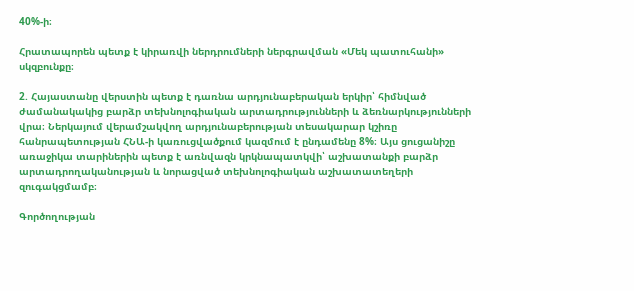40%-ի։

Հրատապորեն պետք է կիրառվի ներդրումների ներգրավման «Մեկ պատուհանի» սկզբունքը։

2. Հայաստանը վերստին պետք է դառնա արդյունաբերական երկիր՝ հիմնված ժամանակակից բարձր տեխնոլոգիական արտադրությունների և ձեռնարկությունների վրա։ Ներկայում վերամշակվող արդյունաբերության տեսակարար կշիռը հանրապետության ՀՆԱ-ի կառուցվածքում կազմում է ընդամենը 8%։ Այս ցուցանիշը առաջիկա տարիներին պետք է առնվազն կրկնապատկվի՝ աշխատանքի բարձր արտադրողականության և նորացված տեխնոլոգիական աշխատատեղերի զուգակցմամբ։

Գործողության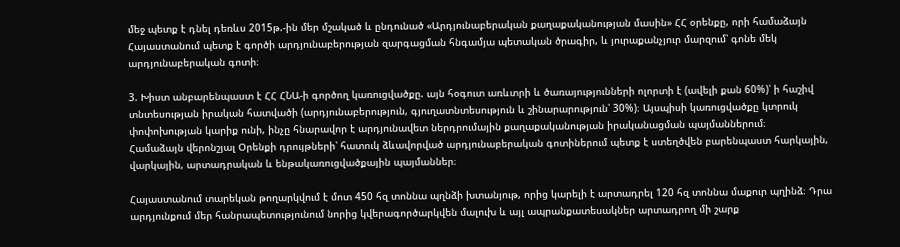մեջ պետք է դնել դեռևս 2015թ.-ին մեր մշակած և ընդունած «Արդյունաբերական քաղաքականության մասին» ՀՀ օրենքը, որի համաձայն Հայաստանում պետք է գործի արդյունաբերության զարգացման հնգամյա պետական ծրագիր, և յուրաքանչյուր մարզում՝ գոնե մեկ արդյունաբերական գոտի։

3. Խիստ անբարենպաստ է ՀՀ ՀՆԱ-ի գործող կառուցվածքը. այն հօգուտ առևտրի և ծառայությունների ոլորտի է (ավելի քան 60%)՝ ի հաշիվ տնտեսության իրական հատվածի (արդյունաբերություն, գյուղատնտեսություն և շինարարություն՝ 30%)։ Այսպիսի կառուցվածքը կտրուկ փոփոխության կարիք ունի, ինչը հնարավոր է արդյունավետ ներդրումային քաղաքականության իրականացման պայմաններում։
Համաձայն վերոնշյալ Օրենքի դրույթների՝ հատուկ ձևավորված արդյունաբերական գոտիներում պետք է ստեղծվեն բարենպաստ հարկային, վարկային, արտադրական և ենթակառուցվածքային պայմաններ։

Հայաստանում տարեկան թողարկվում է մոտ 450 հզ տոննա պղնձի խտանյութ, որից կարելի է արտադրել 120 հզ տոննա մաքուր պղինձ։ Դրա արդյունքում մեր հանրապետությունում նորից կվերագործարկվեն մալուխ և այլ ապրանքատեսակներ արտադրող մի շարք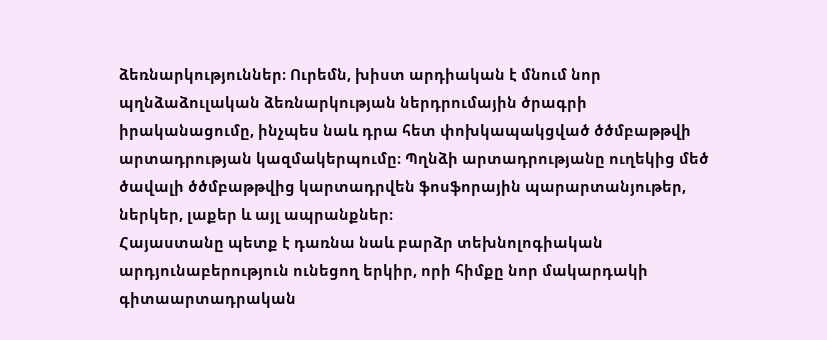ձեռնարկություններ։ Ուրեմն, խիստ արդիական է մնում նոր պղնձաձուլական ձեռնարկության ներդրումային ծրագրի իրականացումը, ինչպես նաև դրա հետ փոխկապակցված ծծմբաթթվի արտադրության կազմակերպումը։ Պղնձի արտադրությանը ուղեկից մեծ ծավալի ծծմբաթթվից կարտադրվեն ֆոսֆորային պարարտանյութեր, ներկեր, լաքեր և այլ ապրանքներ։
Հայաստանը պետք է դառնա նաև բարձր տեխնոլոգիական արդյունաբերություն ունեցող երկիր, որի հիմքը նոր մակարդակի գիտաարտադրական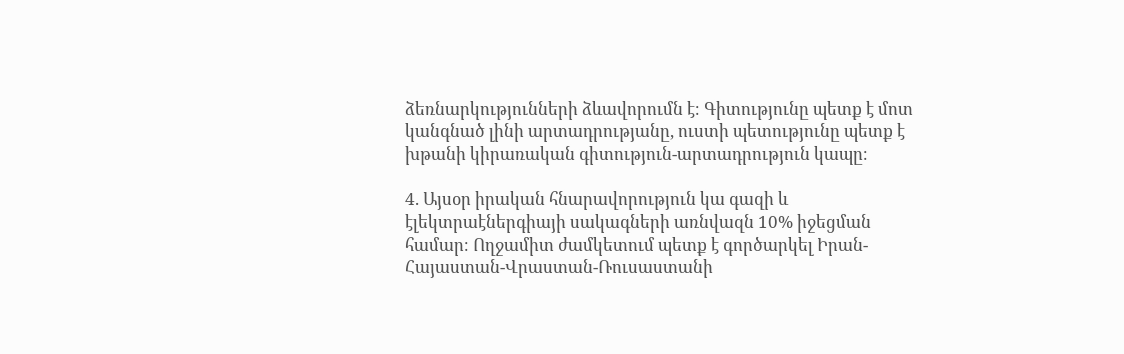ձեռնարկությունների ձևավորումն է։ Գիտությունը պետք է մոտ կանգնած լինի արտադրությանը, ուստի պետությունը պետք է խթանի կիրառական գիտություն-արտադրություն կապը։

4. Այսօր իրական հնարավորություն կա գազի և էլեկտրաէներգիայի սակագների առնվազն 10% իջեցման համար։ Ողջամիտ ժամկետում պետք է գործարկել Իրան-Հայաստան-Վրաստան-Ռուսաստանի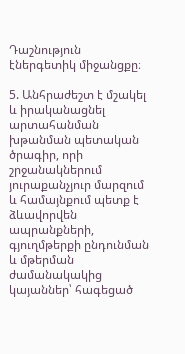Դաշնություն էներգետիկ միջանցքը։

5. Անհրաժեշտ է մշակել և իրականացնել արտահանման խթանման պետական ծրագիր, որի շրջանակներում յուրաքանչյուր մարզում և համայնքում պետք է ձևավորվեն ապրանքների, գյուղմթերքի ընդունման և մթերման ժամանակակից կայաններ՝ հագեցած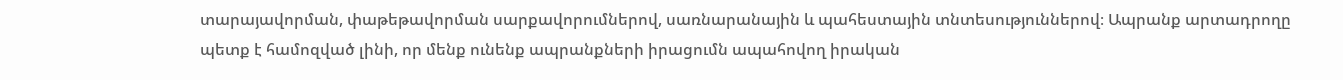տարայավորման, փաթեթավորման սարքավորումներով, սառնարանային և պահեստային տնտեսություններով։ Ապրանք արտադրողը պետք է համոզված լինի, որ մենք ունենք ապրանքների իրացումն ապահովող իրական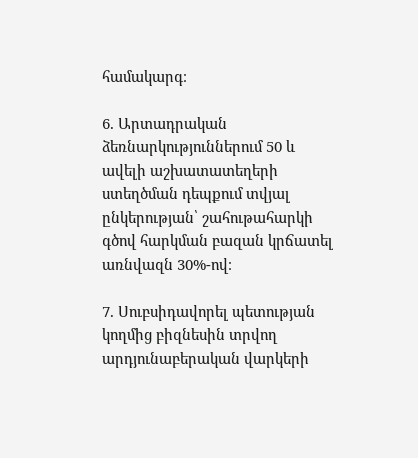համակարգ։

6. Արտադրական ձեռնարկություններում 50 և ավելի աշխատատեղերի ստեղծման դեպքում տվյալ ընկերության՝ շահութահարկի գծով հարկման բազան կրճատել առնվազն 30%-ով։

7. Սուբսիդավորել պետության կողմից բիզնեսին տրվող արդյունաբերական վարկերի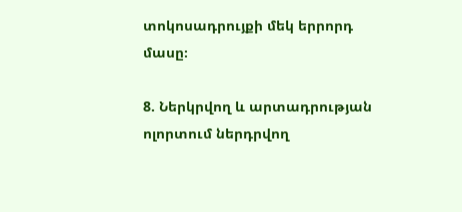տոկոսադրույքի մեկ երրորդ մասը։

8. Ներկրվող և արտադրության ոլորտում ներդրվող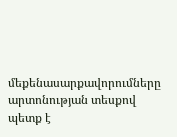մեքենասարքավորումները արտոնության տեսքով պետք է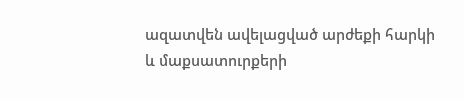ազատվեն ավելացված արժեքի հարկի և մաքսատուրքերի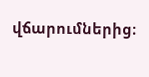վճարումներից։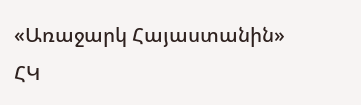«Առաջարկ Հայաստանին» ՀԿ